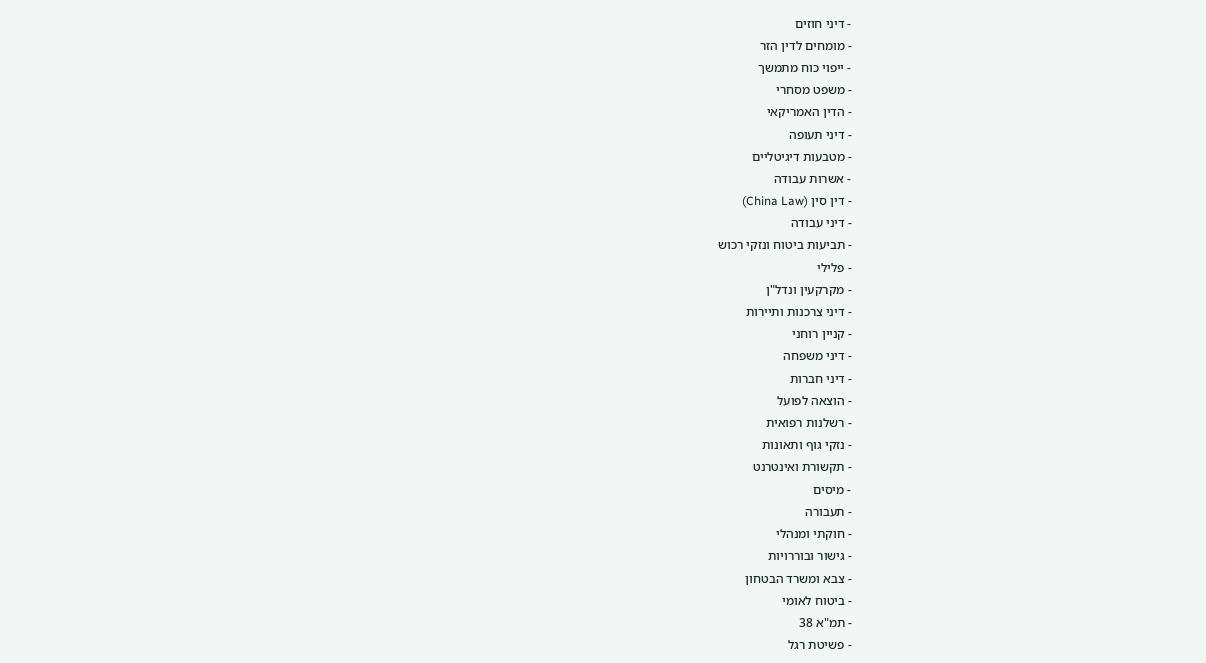- דיני חוזים
- מומחים לדין הזר
- ייפוי כוח מתמשך
- משפט מסחרי
- הדין האמריקאי
- דיני תעופה
- מטבעות דיגיטליים
- אשרות עבודה
- דין סין (China Law)
- דיני עבודה
- תביעות ביטוח ונזקי רכוש
- פלילי
- מקרקעין ונדל"ן
- דיני צרכנות ותיירות
- קניין רוחני
- דיני משפחה
- דיני חברות
- הוצאה לפועל
- רשלנות רפואית
- נזקי גוף ותאונות
- תקשורת ואינטרנט
- מיסים
- תעבורה
- חוקתי ומנהלי
- גישור ובוררויות
- צבא ומשרד הבטחון
- ביטוח לאומי
- תמ"א 38
- פשיטת רגל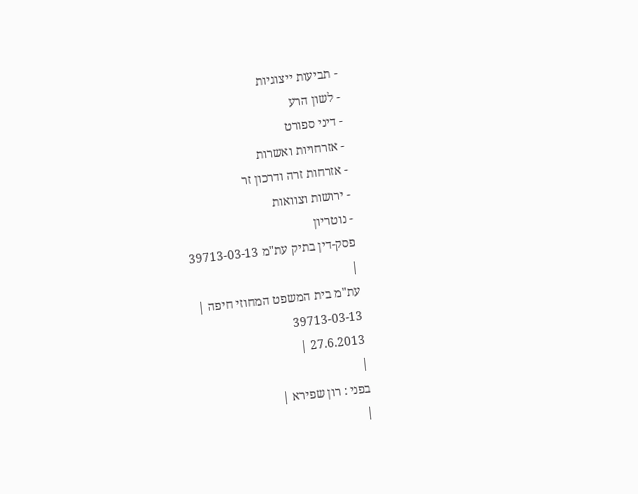- תביעות ייצוגיות
- לשון הרע
- דיני ספורט
- אזרחויות ואשרות
- אזרחות זרה ודרכון זר
- ירושות וצוואות
- נוטריון
פסק-דין בתיק עת"מ 39713-03-13
|
עת"מ בית המשפט המחוזי חיפה |
39713-03-13
27.6.2013 |
|
בפני : רון שפירא |
|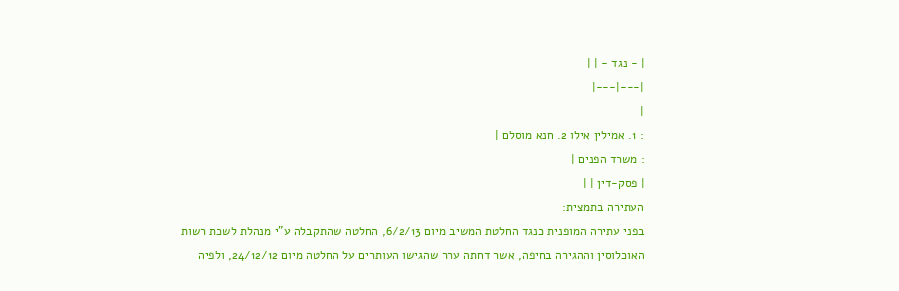| - נגד - | |
|---|---|
|
: 1. אמילין אילו 2. חנא מוסלם |
: משרד הפנים |
| פסק-דין | |
העתירה בתמצית:
בפני עתירה המופנית כנגד החלטת המשיב מיום 6/2/13, החלטה שהתקבלה ע"י מנהלת לשכת רשות האוכלוסין וההגירה בחיפה, אשר דחתה ערר שהגישו העותרים על החלטה מיום 24/12/12, ולפיה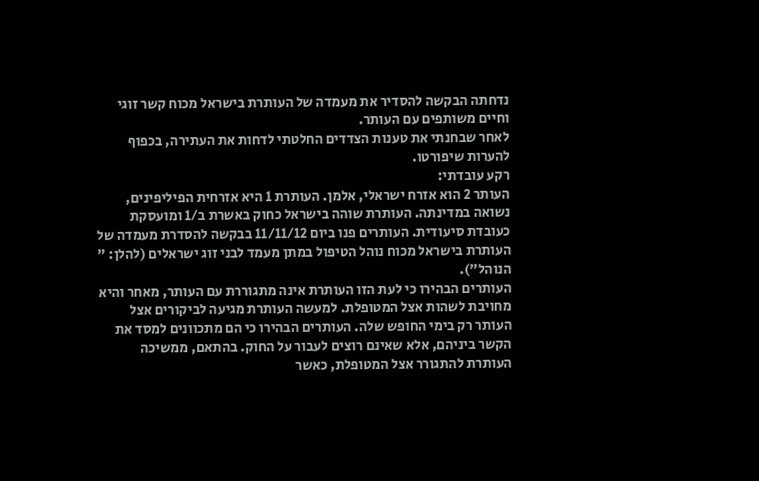נדחתה הבקשה להסדיר את מעמדה של העותרת בישראל מכוח קשר זוגי וחיים משותפים עם העותר.
לאחר שבחנתי את טענות הצדדים החלטתי לדחות את העתירה, בכפוף להערות שיפורטו.
רקע עובדתי:
העותר 2 הוא אזרח ישראלי, אלמן. העותרת 1 היא אזרחית הפיליפינים, נשואה במדינתה. העותרת שוהה בישראל כחוק באשרת ב/1 ומועסקת כעובדת סיעודית. העותרים פנו ביום 11/11/12 בבקשה להסדרת מעמדה של העותרת בישראל מכוח נוהל הטיפול במתן מעמד לבני זוג ישראלים (להלן: " הנוהל").
העותרים הבהירו כי לעת הזו העותרת אינה מתגוררת עם העותר, מאחר והיא מחויבת לשהות אצל המטופלת. למעשה העותרת מגיעה לביקורים אצל העותר רק בימי החופש שלה. העותרים הבהירו כי הם מתכוונים למסד את הקשר ביניהם, אלא שאינם רוצים לעבור על החוק. בהתאם, ממשיכה העותרת להתגורר אצל המטופלת, כאשר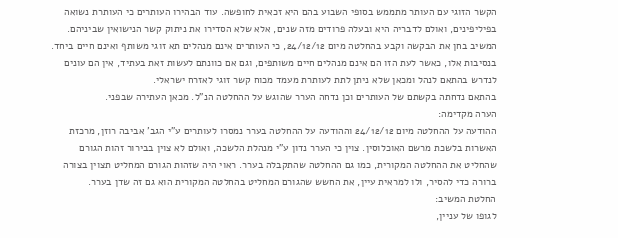הקשר הזוגי עם העותר מתממש בסופי השבוע בהם היא זכאית לחופשה. עוד הבהירו העותרים כי העותרת נשואה בפיליפינים, ואולם לדבריה היא ובעלה פרודים מזה שנים, אלא שלא הסדירו את ניתוק קשר הנישואין שביניהם.
המשיב בחן את הבקשה וקבע בהחלטה מיום 24/12/12, כי העותרים אינם מנהלים תא זוגי משותף ואינם חיים ביחד. בנסיבות אלו, כאשר לעת הזו הם אינם מנהלים חיים משותפים, וגם אם כוונתם לעשות זאת בעתיד, אין הם עונים לנדרש בהתאם לנהל ומכאן שלא ניתן לתת לעותרת מעמד מכוח קשר זוגי לאזרח ישראלי.
בהתאם נדחתה בקשתם של העותרים וכן נדחה הערר שהוגש על ההחלטה הנ"ל. מכאן העתירה שבפני.
הערה מקדימה:
ההודעה על ההחלטה מיום 24/12/12 וההודעה על ההחלטה בערר נמסרו לעותרים ע"י הגב' אביבה רוזן, מרכזת האשרות בלשכת מרשם האוכלוסין. צוין כי הערר נדון ע"י מנהלת הלשכה, ואולם לא צוין בבירור זהות הגורם שהחליט את ההחלטה המקורית, כמו גם ההחלטה שהתקבלה בערר. ראוי היה שזהות הגורם המחליט תצוין בצורה ברורה כדי להסיר, ולו למראית עיין, את החשש שהגורם המחליט בהחלטה המקורית הוא גם זה שדן בערר.
החלטת המשיב:
לגופו של עניין,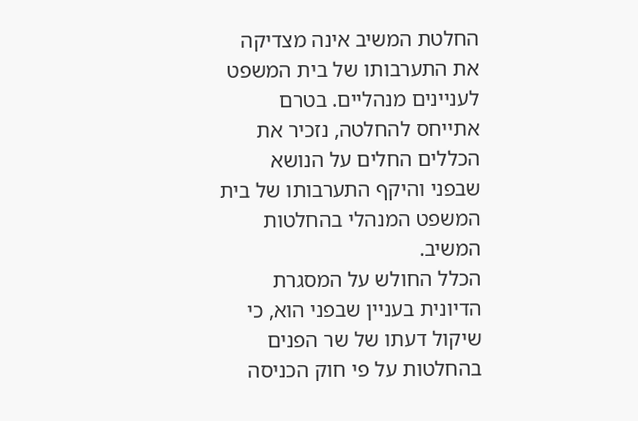החלטת המשיב אינה מצדיקה את התערבותו של בית המשפט לעניינים מנהליים. בטרם אתייחס להחלטה, נזכיר את הכללים החלים על הנושא שבפני והיקף התערבותו של בית המשפט המנהלי בהחלטות המשיב.
הכלל החולש על המסגרת הדיונית בעניין שבפני הוא, כי שיקול דעתו של שר הפנים בהחלטות על פי חוק הכניסה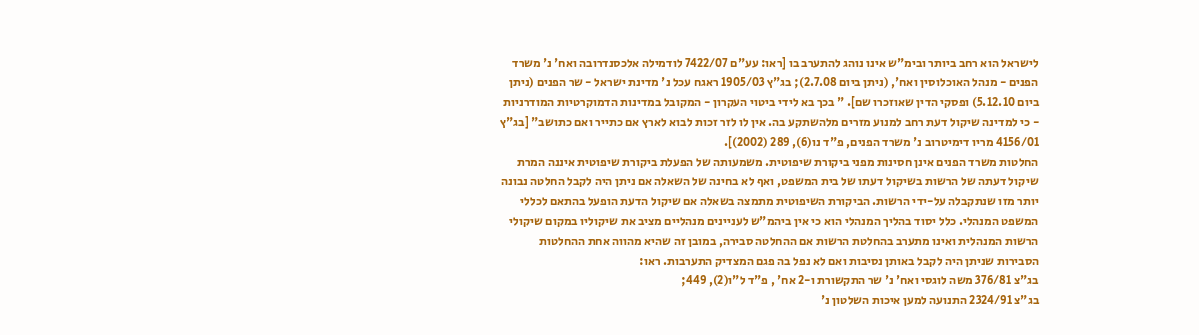לישראל הוא רחב ביותר ובימ"ש אינו נוהג להתערב בו [ראו: עע"ם 7422/07 לודמילה אלכסנדרובה ואח' נ' משרד הפנים - מנהל האוכלוסין ואח', (ניתן ביום 2.7.08); בג"ץ 1905/03 ראגח עכל נ' מדינת ישראל - שר הפנים (ניתן ביום 5.12.10) ופסקי הדין שאוזכרו שם]. " בכך בא לידי ביטוי העקרון - המקובל במדינות הדמוקרטיות המודרניות - כי למדינה שיקול דעת רחב למנוע מזרים מלהשתקע בה. אין לו לזר זכות לבוא לארץ אם כתייר ואם כתושב" [בג"ץ 4156/01 מריו דימיטרוב נ' משרד הפנים, פ"ד נו(6), 289 (2002)].
החלטות משרד הפנים אינן חסינות מפני ביקורת שיפוטית. משמעותה של הפעלת ביקורת שיפוטית איננה המרת שיקול דעתה של הרשות בשיקול דעתו של בית המשפט, ואף לא בחינה של השאלה אם ניתן היה לקבל החלטה נבונה יותר מזו שנתקבלה על-ידי הרשות. הביקורת השיפוטית מתמצה בשאלה אם שיקול הדעת הופעל בהתאם לכללי המשפט המנהלי. כלל יסוד בהליך המנהלי הוא כי אין ביהמ"ש לעניינים מנהליים מציב את שיקוליו במקום שיקולי הרשות המנהלית ואינו מתערב בהחלטת הרשות אם ההחלטה סבירה, במובן זה שהיא מהווה אחת ההחלטות הסבירות שניתן היה לקבל באותן נסיבות ואם לא נפל בה פגם המצדיק התערבות. ראו:
בג"צ 376/81 משה לוגסי ואח' נ' שר התקשורת ו-2 אח' , פ"ד ל"ו(2), 449;
בג"צ 2324/91 התנועה למען איכות השלטון נ'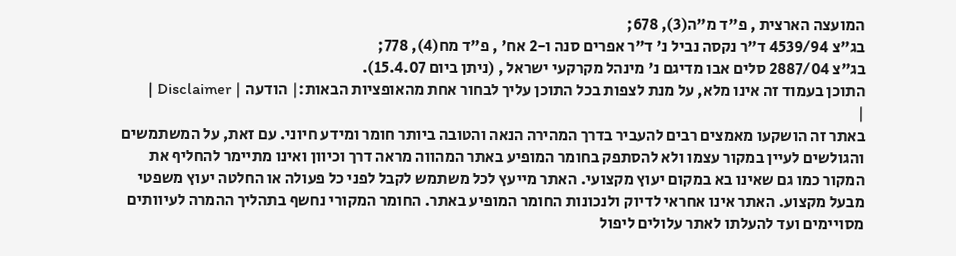המועצה הארצית , פ"ד מ"ה(3), 678;
בג"צ 4539/94 ד"ר נקסה נביל נ' ד"ר אפרים סנה ו-2 אח' , פ"ד מח(4), 778;
בג"צ 2887/04 סלים אבו מדיגם נ' מינהל מקרקעי ישראל , (ניתן ביום 15.4.07).
התוכן בעמוד זה אינו מלא, על מנת לצפות בכל התוכן עליך לבחור אחת מהאופציות הבאות:| הודעה | Disclaimer |
|
באתר זה הושקעו מאמצים רבים להעביר בדרך המהירה הנאה והטובה ביותר חומר ומידע חיוני. עם זאת, על המשתמשים והגולשים לעיין במקור עצמו ולא להסתפק בחומר המופיע באתר המהווה מראה דרך וכיוון ואינו מתיימר להחליף את המקור כמו גם שאינו בא במקום יעוץ מקצועי. האתר מייעץ לכל משתמש לקבל לפני כל פעולה או החלטה יעוץ משפטי מבעל מקצוע. האתר אינו אחראי לדיוק ולנכונות החומר המופיע באתר. החומר המקורי נחשף בתהליך ההמרה לעיוותים מסויימים ועד להעלתו לאתר עלולים ליפול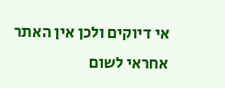אי דיוקים ולכן אין האתר אחראי לשום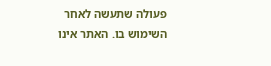פעולה שתעשה לאחר השימוש בו. האתר אינו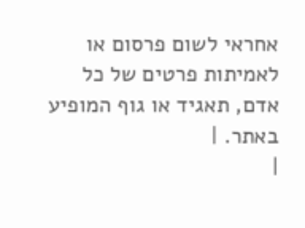אחראי לשום פרסום או לאמיתות פרטים של כל אדם, תאגיד או גוף המופיע באתר. |
|